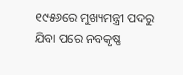୧୯୫୬ରେ ମୁଖ୍ୟମନ୍ତ୍ରୀ ପଦରୁ ଯିବା ପରେ ନବକୃଷ୍ଣ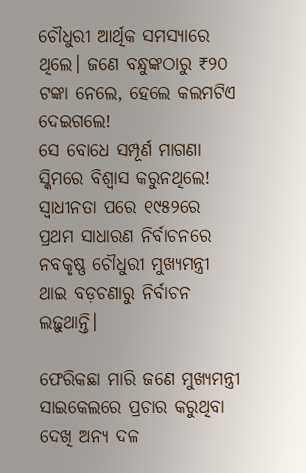ଚୌଧୁରୀ ଆର୍ଥିକ ସମସ୍ୟାରେ ଥିଲେ। ଜଣେ ବନ୍ଧୁଙ୍କଠାରୁ ₹୨୦ ଟଙ୍କା ନେଲେ, ହେଲେ କଲମଟିଏ ଦେଇଗଲେ!
ସେ ବୋଧେ ସମ୍ପୂର୍ଣ ମାଗଣା ସ୍କିମରେ ବିଶ୍ୱାସ କରୁନଥିଲେ!
ସ୍ୱାଧୀନତା ପରେ ୧୯୫୨ରେ ପ୍ରଥମ ସାଧାରଣ ନିର୍ବାଚନରେ ନବକୃଷ୍ଣ ଚୌଧୁରୀ ମୁଖ୍ୟମନ୍ତ୍ରୀ ଥାଇ ବଡ଼ଚଣାରୁ ନିର୍ବାଚନ ଲଢ଼ୁଥାନ୍ତି।

ଫେରିକଛା ମାରି ଜଣେ ମୁଖ୍ୟମନ୍ତ୍ରୀ ସାଇକେଲରେ ପ୍ରଚାର କରୁଥିବା ଦେଖି ଅନ୍ୟ ଦଳ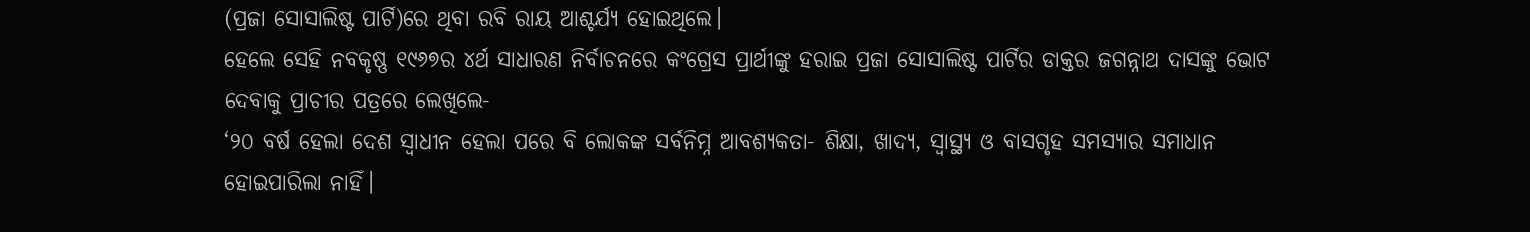(ପ୍ରଜା ସୋସାଲିଷ୍ଟ ପାର୍ଟି)ରେ ଥିବା ରବି ରାୟ ଆଶ୍ଚର୍ଯ୍ୟ ହୋଇଥିଲେ।
ହେଲେ ସେହି ନବକୃଷ୍ଣ ୧୯୬୭ର ୪ର୍ଥ ସାଧାରଣ ନିର୍ବାଚନରେ କଂଗ୍ରେସ ପ୍ରାର୍ଥୀଙ୍କୁ ହରାଇ ପ୍ରଜା ସୋସାଲିଷ୍ଟ ପାର୍ଟିର ଡାକ୍ତର ଜଗନ୍ନାଥ ଦାସଙ୍କୁ ଭୋଟ ଦେବାକୁ ପ୍ରାଚୀର ପତ୍ରରେ ଲେଖିଲେ-
‘୨୦ ବର୍ଷ ହେଲା ଦେଶ ସ୍ୱାଧୀନ ହେଲା ପରେ ବି ଲୋକଙ୍କ ସର୍ବନିମ୍ନ ଆବଶ୍ୟକତା- ଶିକ୍ଷା, ଖାଦ୍ୟ, ସ୍ୱାସ୍ଥ୍ୟ ଓ ବାସଗୃହ ସମସ୍ୟାର ସମାଧାନ ହୋଇପାରିଲା ନାହିଁ।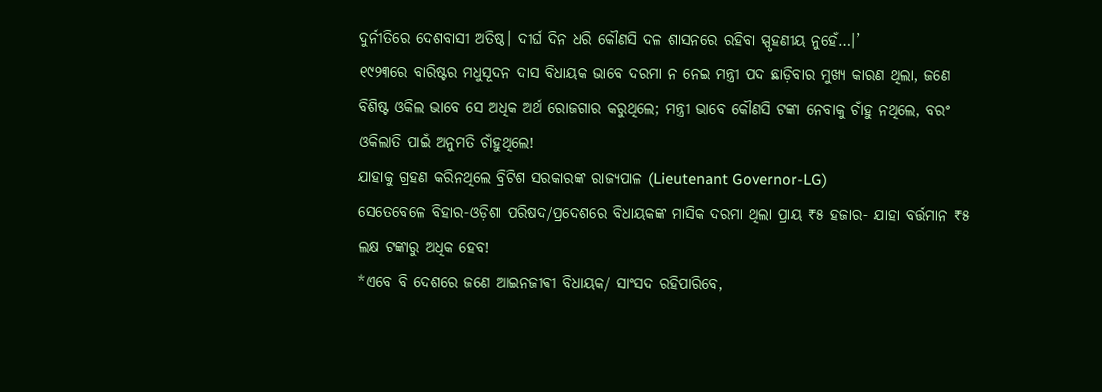ଦୁର୍ନୀତିରେ ଦେଶବାସୀ ଅତିଷ୍ଠ। ଦୀର୍ଘ ଦିନ ଧରି କୌଣସି ଦଳ ଶାସନରେ ରହିବା ସ୍ପୃହଣୀୟ ନୁହେଁ…।’
୧୯୨୩ରେ ବାରିଷ୍ଟର ମଧୁସୂଦନ ଦାସ ବିଧାୟକ ଭାବେ ଦରମା ନ ନେଇ ମନ୍ତ୍ରୀ ପଦ ଛାଡ଼ିବାର ମୁଖ୍ୟ କାରଣ ଥିଲା, ଜଣେ ବିଶିଷ୍ଟ ଓକିଲ ଭାବେ ସେ ଅଧିକ ଅର୍ଥ ରୋଜଗାର କରୁଥିଲେ; ମନ୍ତ୍ରୀ ଭାବେ କୌଣସି ଟଙ୍କା ନେବାକୁ ଚାଁହୁ ନଥିଲେ, ବରଂ ଓକିଲାତି ପାଇଁ ଅନୁମତି ଚାଁହୁଥିଲେ!
ଯାହାକୁ ଗ୍ରହଣ କରିନଥିଲେ ବ୍ରିଟିଶ ସରକାରଙ୍କ ରାଜ୍ୟପାଳ (Lieutenant Governor-LG)
ସେତେବେଳେ ବିହାର-ଓଡ଼ିଶା ପରିଷଦ/ପ୍ରଦେଶରେ ବିଧାୟକଙ୍କ ମାସିକ ଦରମା ଥିଲା ପ୍ରାୟ ₹୫ ହଜାର- ଯାହା ବର୍ତ୍ତମାନ ₹୫ ଲକ୍ଷ ଟଙ୍କାରୁ ଅଧିକ ହେବ!
*ଏବେ ବି ଦେଶରେ ଜଣେ ଆଇନଜୀଵୀ ବିଧାୟକ/ ସାଂସଦ ରହିପାରିବେ,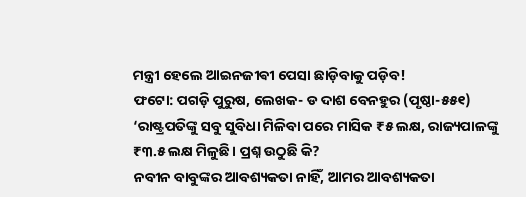ମନ୍ତ୍ରୀ ହେଲେ ଆଇନଜୀଵୀ ପେସା ଛାଡ଼ିବାକୁ ପଡ଼ିବ!
ଫଟୋ: ପଗଡ଼ି ପୁରୁଷ, ଲେଖକ- ଡ ଦାଶ ବେନହୁର (ପୃଷ୍ଠା-୫୫୧)
‘ରାଷ୍ଟ୍ରପତିଙ୍କୁ ସବୁ ସୁବିଧା ମିଳିବା ପରେ ମାସିକ ₹୫ ଲକ୍ଷ, ରାଜ୍ୟପାଳଙ୍କୁ ₹୩.୫ ଲକ୍ଷ ମିଳୁଛି। ପ୍ରଶ୍ନ ଉଠୁଛି କି?
ନବୀନ ବାବୁଙ୍କର ଆବଶ୍ୟକତା ନାହିଁ, ଆମର ଆବଶ୍ୟକତା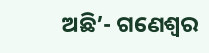ଅଛି’- ଗଣେଶ୍ୱର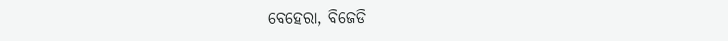ବେହେରା, ବିଜେଡି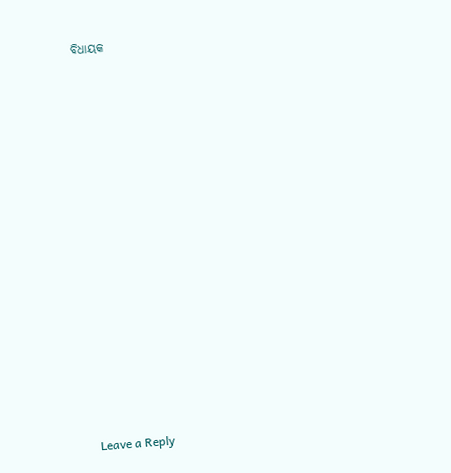ବିଧାୟକ
















Leave a Reply